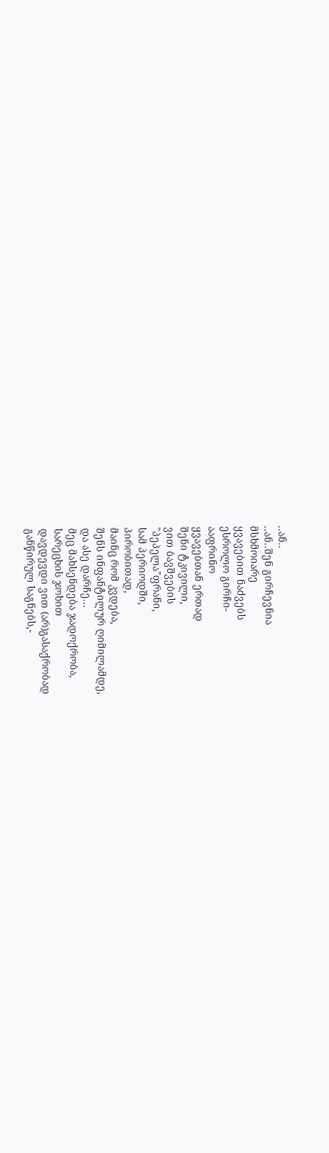..ან..
..ან..შენ გირჩევნია
მსხმოიარე
ყვავებით ნაძვებს
ესროლო გირჩი-
ააფრინო
ყვავებთან ერთად
შენი ტკივილი,
ვით ბავშვების
"პეპელა"ფრანი,
სამ პერიოდში,
პირობითად,
მაინც რომ კვდება,
შენს ინფანტილურ ღიმილამდე,
და ასე დარჩე...
მეც მახსენდება ჯადოქრობა,
სარეცხის ჯოხით
დავდევდი ვით (არ)გასაქრობად
განწირულ საგნებს,-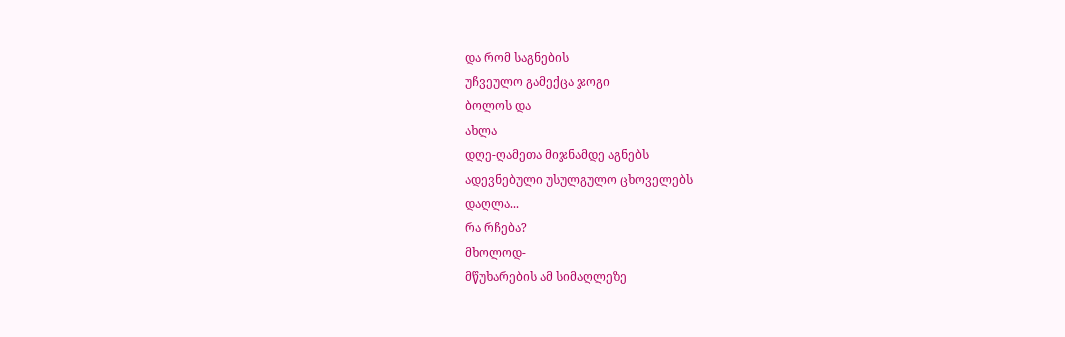და რომ საგნების
უჩვეულო გამექცა ჯოგი
ბოლოს და
ახლა
დღე-ღამეთა მიჯნამდე აგნებს
ადევნებული უსულგულო ცხოველებს
დაღლა...
რა რჩება?
მხოლოდ-
მწუხარების ამ სიმაღლეზე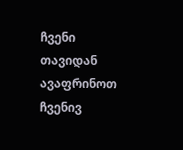ჩვენი თავიდან
ავაფრინოთ
ჩვენივ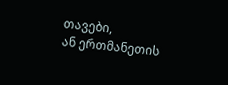თავები,
ან ერთმანეთის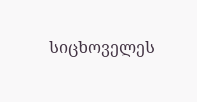სიცხოველეს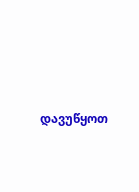დავუწყოთ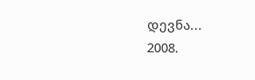დევნა...
2008.